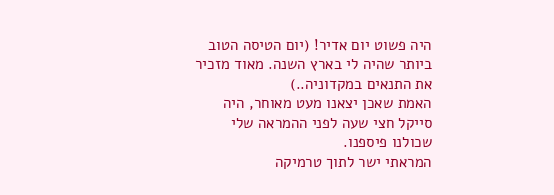היה פשוט יום אדיר! (יום הטיסה הטוב ביותר שהיה לי בארץ השנה. מאוד מזכיר את התנאים במקדוניה..)
האמת שאכן יצאנו מעט מאוחר, היה סייקל חצי שעה לפני ההמראה שלי שכולנו פיספנו.
המראתי ישר לתוך טרמיקה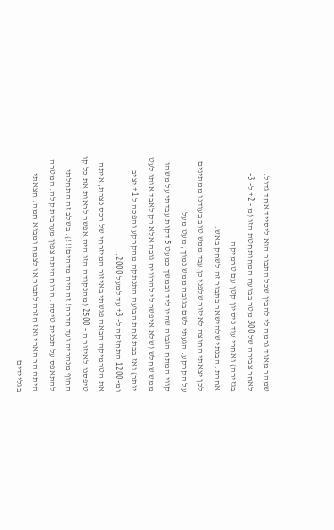שמהר מאוד גרמה לי להבין שכל התבור הוא ליסייד אחד גדול.
לאחר צבירה של 300 מטר בבועה המחותחטת הזו (מ - 2+ ל- 3- בגזירה) ואחרי עוד ניסיון קטן עם טרמיקה
אחרת. הבנתי שלהישאר בתבור זה לשחק באש.
לכן יצאתי החוצה לאיזור שלפני כן עבד ממש טוב בעודנו ממתינים על הקרקע. הגעתי לשם בגובה ממש נמוך, מעט מעל
קווי המתח הגבוה שהיו ליד ובמשך כמעט 5 דקות עבדתי על משהו ממש שחלש (שלא איפשר לי להרוויח גובה אלא רק לאבד אותו לעט יותר) ואז בבת אחת הבועה התנתקה מהקרקע והפכה ל 1+ יציב ומ-1200 התחזקה ל- 3+ עד למעל 2000.
את הטרמיקה הבאה פגשתי באיזור המיזרחי של רכס נצרת, איתה טיפסנו לאיזור ה - 2500 (מהנקודה הזו היה אפשר לראות את כל קו החוף מנהריה ועד חדרה! זה היה מדהים!!!). בשלב זה התחלתי להתאפס על תכנית טיסה. הרוח היתה צפון מערבית קלה. המטרה היתה הר הארי ואז חזרה לתבור או לצמח ומבוא חמה. חצאתי בגליידים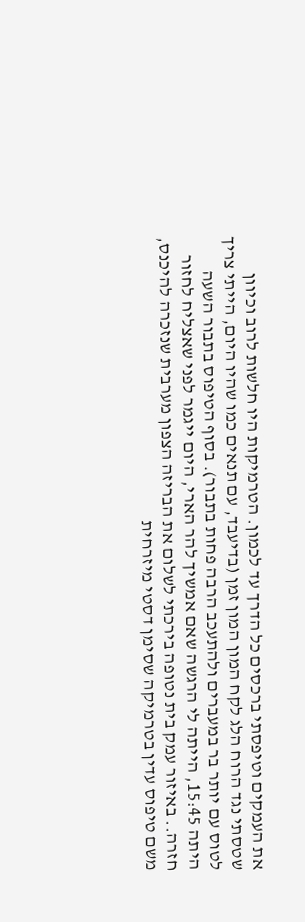את העמקים וטיפסתי ברכסים כל הדרך עד לכמון. הטרמיקות היו חלשות לרוב וכיוון שטסתי נגד הרוח הלג לקח המון המון זמן (בדיעבד, עם תנאים כמו שהיו היום, הייתי צריך לטוס עם יותר בר במעברים ולהתעכב הרבה פחות בתבור). בסוף הטיפוס בתבור השעה היתה 15:45, הייתה לי הרגשה שאם אמשיך להר הארי, היום ייגמר לפני שאצליח לחזור חזרה.. באיזור עמק בית נטופה בירכתי לשלום את הבריזה הצפון מערבית שנזכרה להיכנס, משם טיפוס עדין בטרמיקה שסימן דסטי מיזרחית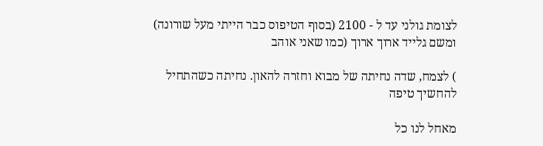לצומת גולני עד ל - 2100 (בסוף הטיפוס כבר הייתי מעל שורונה) ומשם גלייד ארוך ארוך (כמו שאני אוהב

) לצמח, שדה נחיתה של מבוא וחזרה להאון. נחיתה כשהתחיל להחשיך טיפה

מאחל לנו כל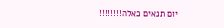יום תנאים כאלה!!!!!!!!